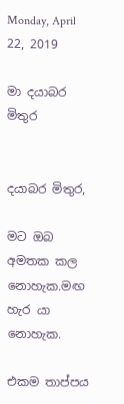Monday, April 22, 2019

මා දයාබර මිතුර


දයාබර මිතුර,

මට ඔබ අමතක කල නොහැක.මඟ හැර යා නොහැක.

එකම තාප්පය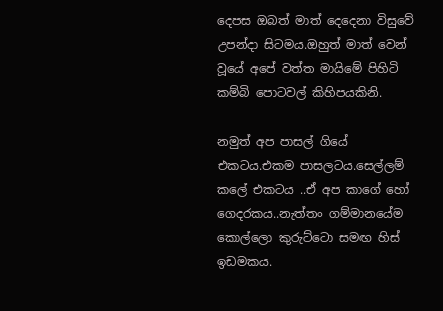දෙපස ඔබත් මාත් දෙදෙනා විසුවේ උපන්දා සිටමය.ඔහුත් මාත් වෙන් වූයේ අපේ වත්ත මායිමේ පිහිටි කම්බි පොටවල් කිහිපයකිනි.

නමුත් අප පාසල් ගියේ එකටය.එකම පාසලටය.සෙල්ලම් කලේ එකටය ..ඒ අප කාගේ හෝ ගෙදරකය..නැත්තං ගම්මානයේම කොල්ලො කුරුට්ටො සමඟ හිස් ඉඩමකය.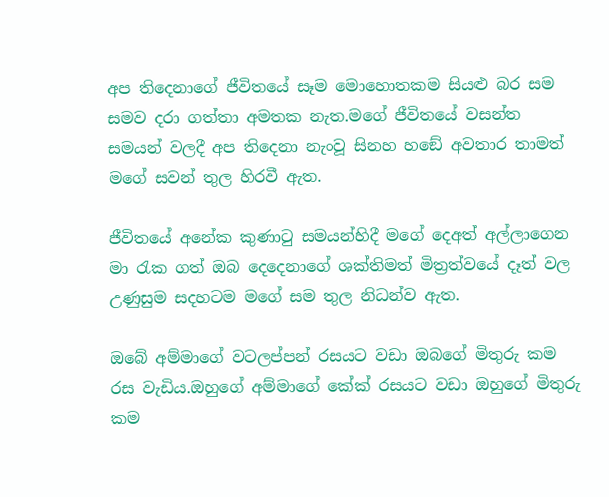අප තිදෙනාගේ ජීවිතයේ සෑම මොහොතකම සියළු බර සම සමව දරා ගත්තා අමතක නැත.මගේ ජීවිතයේ වසන්ත සමයන් වලදී අප තිදෙනා නැංවූ සිනහ හඞේ අවතාර තාමත් මගේ සවන් තුල හිරවී ඇත.

ජීවිතයේ අනේක කුණාටු සමයන්හිදී මගේ දෙඅත් අල්ලාගෙන මා රැක ගත් ඔබ දෙදෙනාගේ ශක්තිමත් මිත්‍රත්වයේ දෑත් වල උණුසුම සදහටම මගේ සම තුල නිධන්ව ඇත.

ඔබේ අම්මාගේ වටලප්පන් රසයට වඩා ඔබගේ මිතුරු කම රස වැඩිය.ඔහුගේ අම්මාගේ කේක් රසයට වඩා ඔහුගේ මිතුරු කම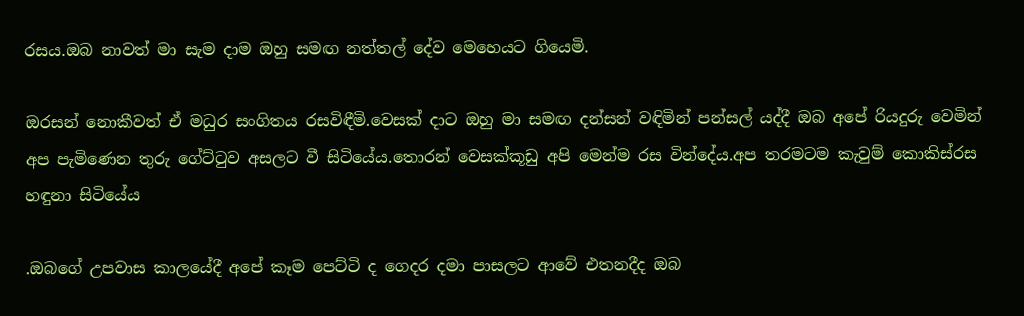රසය.ඔබ නාවත් මා සැම දාම ඔහු සමඟ නත්තල් දේව මෙහෙයට ගියෙමි.

ඔරසන් නොකීවත් ඒ මධුර සංගිතය රසවිඳීමි.වෙසක් දාට ඔහු මා සමඟ දන්සන් වඳිමින් පන්සල් යද්දී ඔබ අපේ රියදුරු වෙමින් අප පැමිණෙන තුරු ගේට්ටුව අසලට වී සිටියේය.තොරන් වෙසක්කූඩු අපි මෙන්ම රස වින්දේය.අප තරමටම කැවුම් කොකිස්රස හඳුනා සිටියේය

.ඔබගේ උපවාස කාලයේදී අපේ කෑම පෙට්ටි ද ගෙදර දමා පාසලට ආවේ එතනදීද ඔබ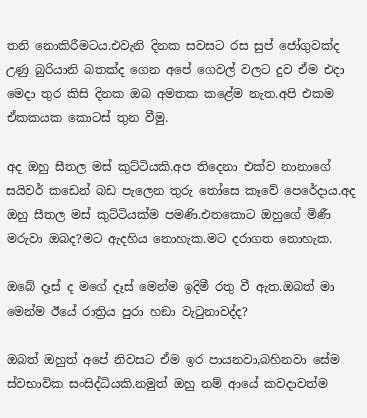තනි නොකිරීමටය.එවැනි දිනක සවසට රස සුප් ජෝගුවක්ද උණු බුරියානි බතක්ද ගෙන අපේ ගෙවල් වලට දුව ඒම එදා මෙදා තුර කිසි දිනක ඔබ අමතක කළේම නැත.අපි එකම ඒකකයක කොටස් තුන වීමු.

අද ඔහු සීතල මස් කුට්ටියකි.අප තිදෙනා එක්ව නානාගේ සයිවර් කඩෙන් බඩ පැලෙන තුරු තෝසෙ කෑවේ පෙරේදාය.අද ඔහු සීතල මස් කුට්ටියක්ම පමණි.එතකොට ඔහුගේ මිණී මරුවා ඔබද?මට ඇදහිය නොහැක.මට දරාගත නොහැක.

ඔබේ දෑස් ද මගේ දෑස් මෙන්ම ඉදිමී රතු වී ඇත.ඔබත් මා මෙන්ම ඊයේ රාත්‍රිය පුරා හඞා වැටුනාවද්ද?

ඔබත් ඔහුත් අපේ නිවසට ඒම ඉර පායනවා,බහිනවා සේම ස්වභාවික සංසිද්ධියකි.නමුත් ඔහු නම් ආයේ කවදාවත්ම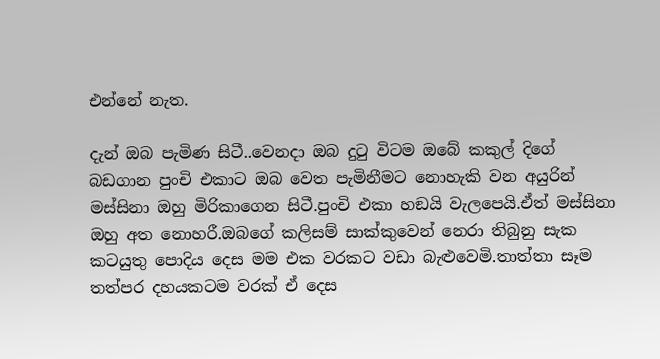එන්නේ නැත.

දැන් ඔබ පැමිණ සිටී..වෙනදා ඔබ දුටු විටම ඔබේ කකුල් දිගේ බඩගාන පුංචි එකාට ඔබ වෙත පැමිනීමට නොහැකි වන අයුරින් මස්සිනා ඔහු මිරිකාගෙන සිටී.පුංචි එකා හඞයි වැලපෙයි.ඒත් මස්සිනා ඔහු අත නොහරී.ඔබගේ කලිසම් සාක්කුවෙන් නෙරා තිබුනු සැක කටයුතු පොදිය දෙස මම එක වරකට වඩා බැළුවෙමි.තාත්තා සෑම තත්පර දහයකටම වරක් ඒ දෙස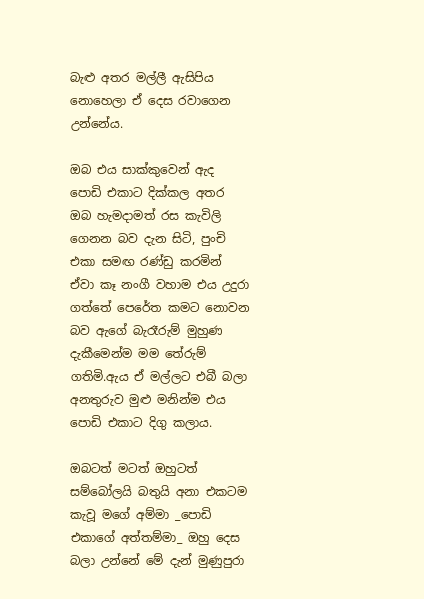බැළු අතර මල්ලී ඇසිපිය නොහෙලා ඒ දෙස රවාගෙන උන්නේය.

ඔබ එය සාක්කුවෙන් ඇද පොඩි එකාට දික්කල අතර ඔබ හැමදාමත් රස කැවිලි ගෙනන බව දැන සිටි, පුංචි එකා සමඟ රණ්ඩු කරමින් ඒවා කෑ නංගී වහාම එය උදුරා ගත්තේ පෙරේත කමට නොවන බව ඇගේ බැරෑරුම් මුහුණ දැකීමෙන්ම මම තේරුම් ගතිමි.ඇය ඒ මල්ලට එබී බලා අනතුරුව මුළු මනින්ම එය පොඩි එකාට දිගු කලාය.

ඔබටත් මටත් ඔහුටත් සම්බෝලයි බතුයි අනා එකටම කැවූ මගේ අම්මා _පොඩි එකාගේ අත්තම්මා_ ඔහු දෙස බලා උන්නේ මේ දැන් මුණුපුරා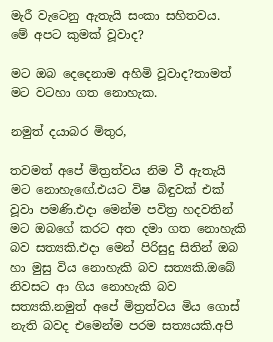මැරී වැටෙනු ඇතැයි සංකා සහිතවය.
මේ අපට කුමක් වූවාද?

මට ඔබ දෙදෙනාම අහිමි වූවාද?තාමත් මට වටහා ගත නොහැක.

නමුත් දයාබර මිතුර,

තවමත් අපේ මිත්‍රත්වය නිම වී ඇතැයි මට නොහැඟේ.එයට විෂ බිඳුවක් එක් වූවා පමණි.එදා මෙන්ම පවිත්‍ර හදවතින් මට ඔබගේ කරට අත දමා ගත නොහැකි බව සත්‍යකි.එදා මෙන් පිරිසුදු සිතින් ඔබ හා මුසු විය නොහැකි බව සත්‍යකි.ඔබේ නිවසට ආ ගිය නොහැකි බව සත්‍යකි.නමුත් අපේ මිත්‍රත්වය මිය ගොස් නැති බවද එමෙන්ම පරම සත්‍යයකි.අපි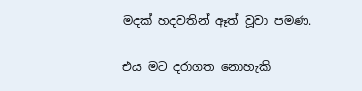මදක් හදවතින් ඈත් වූවා පමණ.

එය මට දරාගත නොහැකි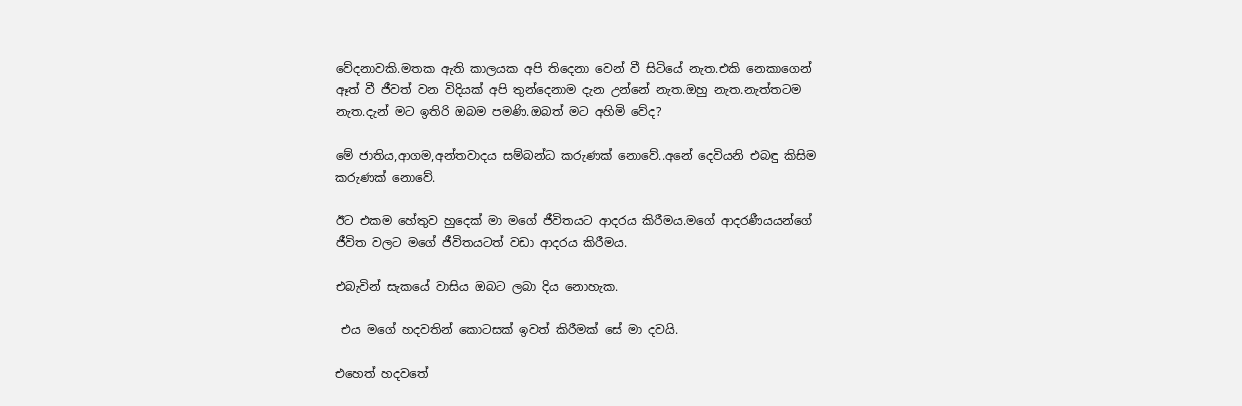වේදනාවකි.මතක ඇති කාලයක අපි තිදෙනා වෙන් වී සිටියේ නැත.එකි නෙකාගෙන් ඈත් වී ජීවත් වන විදියක් අපි තුන්දෙනාම දැන උන්නේ නැත.ඔහු නැත.නැත්තටම නැත.දැන් මට ඉතිරි ඔබම පමණි.ඔබත් මට අහිමි වේද?

මේ ජාතිය,ආගම,අන්තවාදය සම්බන්ධ කරුණක් නොවේ..අනේ දෙවියනි එබඳු කිසිම කරුණක් නොවේ.

ඊට එකම හේතුව හුදෙක් මා මගේ ජීවිතයට ආදරය කිරීමය.මගේ ආදරණීයයන්ගේ ජීවිත වලට මගේ ජීවිතයටත් වඩා ආදරය කිරීමය.

එබැවින් සැකයේ වාසිය ඔබට ලබා දිය නොහැක.

 එය මගේ හදවතින් කොටසක් ඉවත් කිරීමක් සේ මා දවයි.

එහෙත් හදවතේ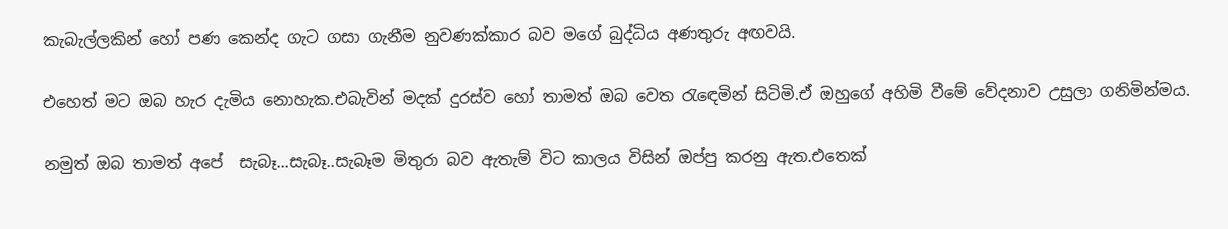කැබැල්ලකින් හෝ පණ කෙන්ද ගැට ගසා ගැනීම නුවණක්කාර බව මගේ බුද්ධිය අණතුරු අඟවයි.

එහෙත් මට ඔබ හැර දැමිය නොහැක.එබැවින් මදක් දුරස්ව හෝ තාමත් ඔබ වෙත රැඳෙමින් සිටිමි.ඒ ඔහුගේ අහිමි වීමේ වේදනාව උසුලා ගනිමින්මය.

නමුත් ඔබ තාමත් අපේ  සැබෑ...සැබෑ..සැබෑම මිතුරා බව ඇතැම් විට කාලය විසින් ඔප්පු කරනු ඇත.එතෙක්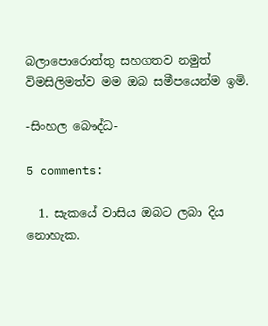බලාපොරොත්තු සහගතව නමුත් විමසිලිමත්ව මම ඔබ සමීපයෙන්ම ඉමි.

-සිංහල බෞද්ධ-

5 comments:

  1. සැකයේ වාසිය ඔබට ලබා දිය නොහැක.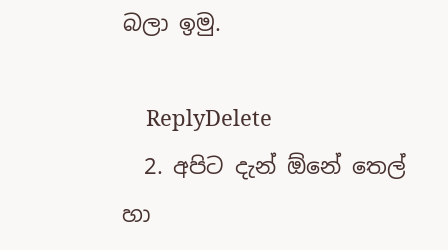බලා ඉමු.

    ReplyDelete
  2. අපිට දැන් ඕනේ තෙල් හා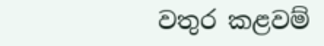වතුර කළවම්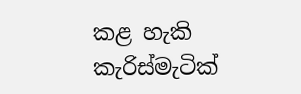කළ හැකි කැරිස්මැටික්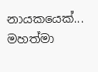නායකයෙක්... මහත්මා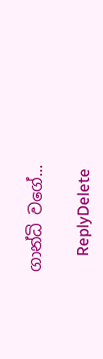ගාන්ධි වගේ...

    ReplyDelete